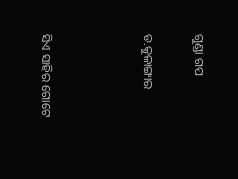ଗୁଣ୍ଡା ଗପ

ଡ.କୁଳାଙ୍ଗାର



ସିଏ ସାହିର ଗୋଟେ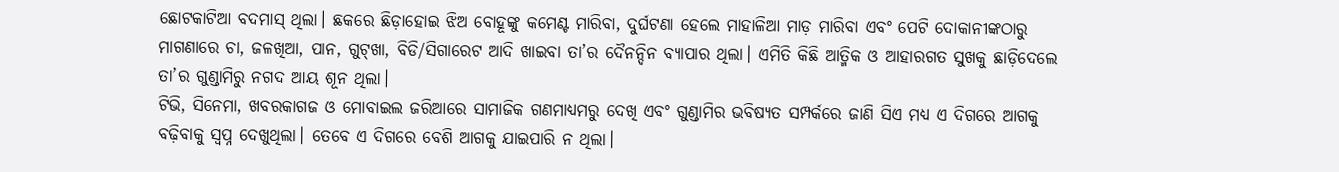ଛୋଟକାଟିଆ ବଦମାସ୍‌ ଥିଲା। ଛକରେ ଛିଡ଼ାହୋଇ ଝିଅ ବୋହୂଙ୍କୁ କମେଣ୍ଟ ମାରିବା, ଦୁର୍ଘଟଣା ହେଲେ ମାହାଳିଆ ମାଡ଼ ମାରିବା ଏବଂ ପେଟି ଦୋକାନୀଙ୍କଠାରୁ ମାଗଣାରେ ଚା, ଜଳଖିଆ, ପାନ, ଗୁଟ୍‌ଖା, ବିଡି/ସିଗାରେଟ ଆଦି ଖାଇବା ତା’ର ଦୈନନ୍ଦିନ ବ୍ୟାପାର ଥିଲା। ଏମିତି କିଛି ଆତ୍ମିକ ଓ ଆହାରଗତ ସୁଖକୁ ଛାଡ଼ିଦେଲେ ତା’ର ଗୁଣ୍ଡାମିରୁ ନଗଦ ଆୟ ଶୂନ ଥିଲା।
ଟିଭି, ସିନେମା, ଖବରକାଗଜ ଓ ମୋବାଇଲ ଜରିଆରେ ସାମାଜିକ ଗଣମାଧ୍ୟମରୁ ଦେଖି ଏବଂ ଗୁଣ୍ଡାମିର ଭବିଷ୍ୟତ ସମ୍ପର୍କରେ ଜାଣି ସିଏ ମଧ୍ୟ ଏ ଦିଗରେ ଆଗକୁ ବଢ଼ିବାକୁ ସ୍ବପ୍ନ ଦେଖୁଥିଲା। ତେବେ ଏ ଦିଗରେ ବେଶି ଆଗକୁ ଯାଇପାରି ନ ଥିଲା।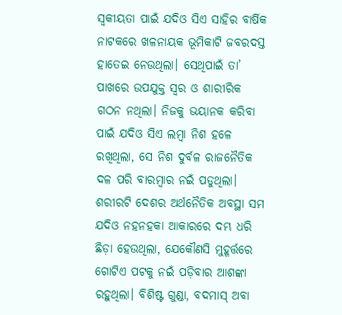ସ୍ବକୀୟତା ପାଇଁ ଯଦିଓ ସିଏ ସାହିର ବାର୍ଷିକ ନାଟକରେ ଖଳନାୟକ ଭୂମିକାଟି ଜବରଦସ୍ତ ହାତେଇ ନେଉଥିଲା। ସେଥିପାଇଁ ତା’ ପାଖରେ ଉପଯୁକ୍ତ ସ୍ବର ଓ ଶାରୀରିକ ଗଠନ ନଥିଲା। ନିଜକୁ ଭୟାନକ କରିବା ପାଇଁ ଯଦିଓ ସିଏ ଲମ୍ବା ନିଶ ହଳେ ରଖିଥିଲା, ସେ ନିଶ ଦୁର୍ବଳ ରାଜନୈତିକ ଦଳ ପରି ବାରମ୍ବାର ନଇଁ ପଡୁଥିଲା। ଶରୀରଟି ଦେଶର ଅର୍ଥନୈତିକ ଅବସ୍ଥା ସମ ଯଦିଓ ନହନହକା ଆକାରରେ ଦମ୍ଭ ଧରି ଛିଡ଼ା ହେଉଥିଲା, ଯେକୌଣସି ମୁହୂର୍ତ୍ତରେ ଗୋଟିଏ ପଟକୁ ନଇଁ ପଡ଼ିବାର ଆଶଙ୍କା ରହୁଥିଲା। ବିଶିଷ୍ଟ ଗୁଣ୍ଡା, ବଦମାସ୍‌ ଅବା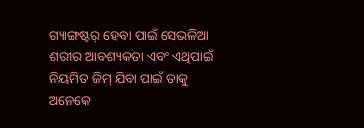ଗ୍ୟାଙ୍ଗଷ୍ଟର୍‌ ହେବା ପାଇଁ ସେଭଳିଆ ଶରୀର ଆବଶ୍ୟକତା ଏବଂ ଏଥିପାଇଁ ନିୟମିତ ଜିମ୍‌ ଯିବା ପାଇଁ ତାକୁ ଅନେକେ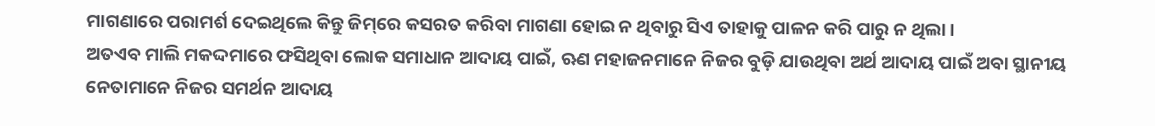ମାଗଣାରେ ପରାମର୍ଶ ଦେଇଥିଲେ କିନ୍ତୁ ଜିମ୍‌ରେ କସରତ କରିବା ମାଗଣା ହୋଇ ନ ଥିବାରୁ ସିଏ ତାହାକୁ ପାଳନ କରି ପାରୁ ନ ଥିଲା।
ଅତଏବ ମାଲି ମକଦ୍ଦମାରେ ଫସିଥିବା ଲୋକ ସମାଧାନ ଆଦାୟ ପାଇଁ, ଋଣ ମହାଜନମାନେ ନିଜର ବୁଡ଼ି ଯାଉଥିବା ଅର୍ଥ ଆଦାୟ ପାଇଁ ଅବା ସ୍ଥାନୀୟ ନେତାମାନେ ନିଜର ସମର୍ଥନ ଆଦାୟ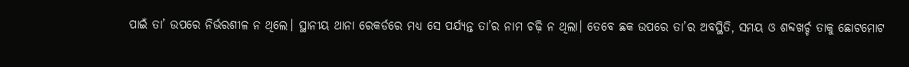ପାଇଁ ତା’ ଉପରେ ନିର୍ଭରଶୀଳ ନ ଥିଲେ। ସ୍ଥାନୀୟ ଥାନା ରେକର୍ଡରେ ମଧ୍ୟ ସେ ପର୍ଯ୍ୟନ୍ତ ତା’ର ନାମ ଚଢ଼ି ନ ଥିଲା। ତେବେ ଛକ ଉପରେ ତା’ର ଅବସ୍ଥିତି, ସମୟ ଓ ଶବ୍ଦଖର୍ଚ୍ଚ ତାକୁ ଛୋଟମୋଟ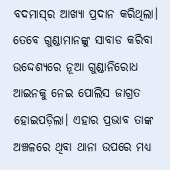ବଦମାସ୍‌ର ଆଖ୍ୟା ପ୍ରଦାନ କରିଥିଲା।
ତେବେ ଗୁଣ୍ଡାମାନଙ୍କୁ ସାବାଡ କରିବା ଉଦ୍ଦେଶ୍ୟରେ ନୂଆ ଗୁଣ୍ଡାନିରୋଧ ଆଇନକୁ ନେଇ ପୋଲିସ ଜାଗ୍ରତ ହୋଇପଡ଼ିଲା। ଏହାର ପ୍ରଭାବ ତାଙ୍କ ଅଞ୍ଚଳରେ ଥିବା ଥାନା ଉପରେ ମଧ୍ୟ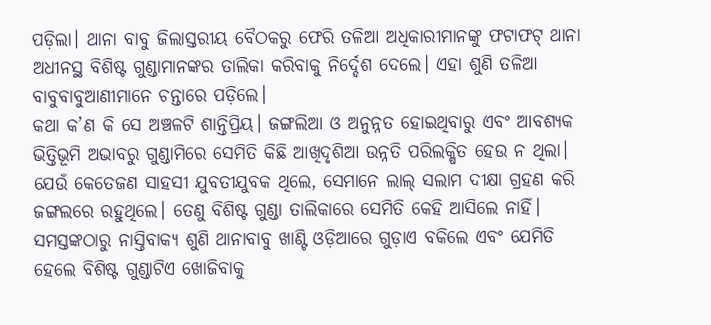ପଡ଼ିଲା। ଥାନା ବାବୁ ଜିଲାସ୍ତରୀୟ ବୈଠକରୁ ଫେରି ତଳିଆ ଅଧିକାରୀମାନଙ୍କୁ ଫଟାଫଟ୍‌ ଥାନା ଅଧୀନସ୍ଥ ବିଶିଷ୍ଟ ଗୁଣ୍ଡାମାନଙ୍କର ତାଲିକା କରିବାକୁ ନିର୍ଦ୍ଦେଶ ଦେଲେ। ଏହା ଶୁଣି ତଳିଆ ବାବୁବାବୁଆଣୀମାନେ ଚନ୍ତାରେ ପଡ଼ିଲେ।
କଥା କ’ଣ କି ସେ ଅଞ୍ଚଳଟି ଶାନ୍ତିପ୍ରିୟ। ଜଙ୍ଗଲିଆ ଓ ଅନୁନ୍ନତ ହୋଇଥିବାରୁ ଏବଂ ଆବଶ୍ୟକ ଭିତ୍ତିଭୂମି ଅଭାବରୁ ଗୁଣ୍ଡାମିରେ ସେମିତି କିଛି ଆଖିଦୃଶିଆ ଉନ୍ନତି ପରିଲକ୍ଷିତ ହେଉ ନ ଥିଲା। ଯେଉଁ କେତେଜଣ ସାହସୀ ଯୁବତୀଯୁବକ ଥିଲେ, ସେମାନେ ଲାଲ୍‌ ସଲାମ ଦୀକ୍ଷା ଗ୍ରହଣ କରି ଜଙ୍ଗଲରେ ରହୁଥିଲେ। ତେଣୁ ବିଶିଷ୍ଟ ଗୁଣ୍ଡା ତାଲିକାରେ ସେମିତି କେହି ଆସିଲେ ନାହିଁ।
ସମସ୍ତଙ୍କଠାରୁ ନାସ୍ତିବାକ୍ୟ ଶୁଣି ଥାନାବାବୁ ଖାଣ୍ଟି ଓଡ଼ିଆରେ ଗୁଡ଼ାଏ ବକିଲେ ଏବଂ ଯେମିତି ହେଲେ ବିଶିଷ୍ଟ ଗୁଣ୍ଡାଟିଏ ଖୋଜିବାକୁ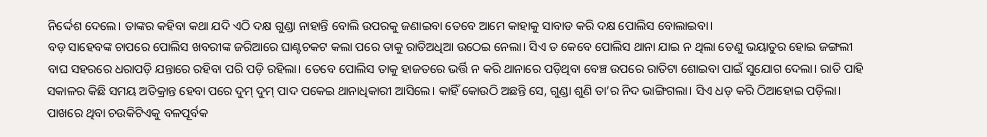ନିର୍ଦ୍ଦେଶ ଦେଲେ। ତାଙ୍କର କହିବା କଥା ଯଦି ଏଠି ଦକ୍ଷ ଗୁଣ୍ଡା ନାହାନ୍ତି ବୋଲି ଉପରକୁ ଜଣାଇବା ତେବେ ଆମେ କାହାକୁ ସାବାଡ କରି ଦକ୍ଷ ପୋଲିସ ବୋଲାଇବା।
ବଡ଼ ସାହେବଙ୍କ ଚାପରେ ପୋଲିସ ଖବରୀଙ୍କ ଜରିଆରେ ଘାଣ୍ଟଚକଟ କଲା ପରେ ତାକୁ ରାତିଅଧିଆ ଉଠେଇ ନେଲା। ସିଏ ତ କେବେ ପୋଲିସ ଥାନା ଯାଇ ନ ଥିଲା ତେଣୁ ଭୟାତୁର ହୋଇ ଜଙ୍ଗଲୀ ବାଘ ସହରରେ ଧରାପଡ଼ି ଯନ୍ତାରେ ରହିବା ପରି ପଡ଼ି ରହିଲା। ତେବେ ପୋଲିସ ତାକୁ ହାଜତରେ ଭର୍ତ୍ତି ନ କରି ଥାନାରେ ପଡ଼ିଥିବା ବେଞ୍ଚ ଉପରେ ରାତିଟା ଶୋଇବା ପାଇଁ ସୁଯୋଗ ଦେଲା। ରାତି ପାହି ସକାଳର କିଛି ସମୟ ଅତିକ୍ରାନ୍ତ ହେବା ପରେ ଦୁମ୍‌ ଦୁମ୍‌ ପାଦ ପକେଇ ଥାନାଧିକାରୀ ଆସିଲେ। କାହିଁ କୋଉଠି ଅଛନ୍ତି ସେ, ଗୁଣ୍ଡା ଶୁଣି ତା’ର ନିଦ ଭାଙ୍ଗିଗଲା। ସିଏ ଧଡ୍‌ କରି ଠିଆହୋଇ ପଡ଼ିଲା। ପାଖରେ ଥିବା ଚଉକିଟିଏକୁ ବଳପୂର୍ବକ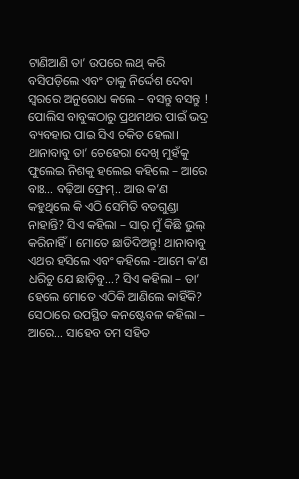ଟାଣିଆଣି ତା’ ଉପରେ ଲଥ୍‌ କରି ବସିପଡ଼ିଲେ ଏବଂ ତାକୁ ନିର୍ଦ୍ଦେଶ ଦେବା ସ୍ବରରେ ଅନୁରୋଧ କଲେ – ବସନ୍ତୁ ବସନ୍ତୁ !
ପୋଲିସ ବାବୁଙ୍କଠାରୁ ପ୍ରଥମଥର ପାଇଁ ଭଦ୍ର ବ୍ୟବହାର ପାଇ ସିଏ ଚକିତ ହେଲା। ଥାନାବାବୁ ତା’ ଚେହେରା ଦେଖି ମୁହଁକୁ ଫୁଲେଇ ନିଶକୁ ହଲେଇ କହିଲେ – ଆରେ ବାଃ… ବଢ଼ିଆ ଫ୍ରେମ୍‌.. ଆଉ କ’ଣ କହୁଥିଲେ କି ଏଠି ସେମିତି ବଡଗୁଣ୍ଡା ନାହାନ୍ତି? ସିଏ କହିଲା – ସାର୍‌ ମୁଁ କିଛି ଭୁଲ୍‌ କରିନାହିଁ। ମୋତେ ଛାଡିଦିଅନ୍ତୁ! ଥାନାବାବୁ ଏଥର ହସିଲେ ଏବଂ କହିଲେ -ଆମେ କ’ଣ ଧରିଚୁ ଯେ ଛାଡ଼ିବୁ…? ସିଏ କହିଲା – ତା’ ହେଲେ ମୋତେ ଏଠିକି ଆଣିଲେ କାହିଁକି? ସେଠାରେ ଉପସ୍ଥିତ କନଷ୍ଟେବଳ କହିଲା – ଆରେ… ସାହେବ ତମ ସହିତ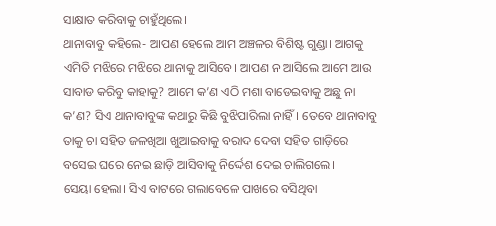ସାକ୍ଷାତ କରିବାକୁ ଚାହୁଁଥିଲେ।
ଥାନାବାବୁ କହିଲେ- ଆପଣ ହେଲେ ଆମ ଅଞ୍ଚଳର ବିଶିଷ୍ଟ ଗୁଣ୍ଡା। ଆଗକୁ ଏମିତି ମଝିରେ ମଝିରେ ଥାନାକୁ ଆସିବେ। ଆପଣ ନ ଆସିଲେ ଆମେ ଆଉ ସାବାଡ କରିବୁ କାହାକୁ? ଆମେ କ’ଣ ଏଠି ମଶା ବାଡେଇବାକୁ ଅଛୁ ନା କ’ଣ? ସିଏ ଥାନାବାବୁଙ୍କ କଥାରୁ କିଛି ବୁଝିପାରିଲା ନାହିଁ। ତେବେ ଥାନାବାବୁ ତାକୁ ଚା ସହିତ ଜଳଖିଆ ଖୁଆଇବାକୁ ବରାଦ ଦେବା ସହିତ ଗାଡ଼ିରେ ବସେଇ ଘରେ ନେଇ ଛାଡ଼ି ଆସିବାକୁ ନିର୍ଦ୍ଦେଶ ଦେଇ ଚାଲିଗଲେ।
ସେୟା ହେଲା। ସିଏ ବାଟରେ ଗଲାବେଳେ ପାଖରେ ବସିଥିବା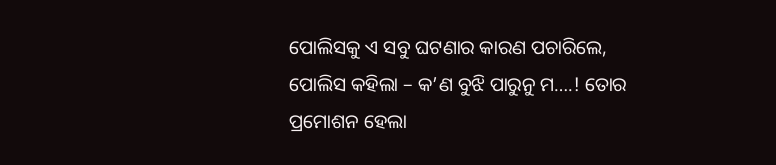ପୋଲିସକୁ ଏ ସବୁ ଘଟଣାର କାରଣ ପଚାରିଲେ, ପୋଲିସ କହିଲା – କ’ଣ ବୁଝି ପାରୁନୁ ମ….! ତୋର ପ୍ରମୋଶନ ହେଲା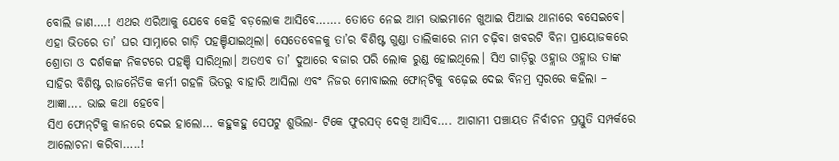ବୋଲି ଜାଣ….! ଏଥର ଏରିଆକୁ ଯେବେ କେହି ବଡ଼ଲୋକ ଆସିବେ……. ତୋତେ ନେଇ ଆମ ଭାଇମାନେ ଖୁଆଇ ପିଆଇ ଥାନାରେ ବସେଇବେ।
ଏହା ଭିତରେ ତା’ ଘର ସାମ୍ନାରେ ଗାଡ଼ି ପହଞ୍ଚିଯାଇଥିଲା। ସେତେବେଳକୁ ତା’ର ବିଶିଷ୍ଟ ଗୁଣ୍ଡା ତାଲିକାରେ ନାମ ଚଢ଼ିବା ଖବରଟି ବିନା ପ୍ରାୟୋଜକରେ ଶ୍ରୋତା ଓ ଦର୍ଶକଙ୍କ ନିକଟରେ ପହଞ୍ଚି ସାରିଥିଲା। ଅତଏବ ତା’ ଦୁଆରେ ବଜାର ପରି ଲୋକ ରୁଣ୍ଡ ହୋଇଥିଲେ। ସିଏ ଗାଡ଼ିରୁ ଓହ୍ଲାଉ ଓହ୍ଲାଉ ତାଙ୍କ ସାହିର ବିଶିଷ୍ଟ ରାଜନୈତିକ କର୍ମୀ ଗହଳି ଭିତରୁ ବାହାରି ଆସିଲା ଏବଂ ନିଜର ମୋବାଇଲ ଫୋନ୍‌ଟିକୁ ବଢ଼େଇ ଦେଇ ବିନମ୍ର ସ୍ବରରେ କହିଲା – ଆଜ୍ଞା…. ଭାଇ କଥା ହେବେ।
ସିଏ ଫୋନ୍‌ଟିକୁ କାନରେ ଦେଇ ହାଲୋ… କହୁକହୁ ସେପଟୁ ଶୁଭିଲା- ଟିକେ ଫୁରସତ୍‌ ଦେଖି ଆସିବ…. ଆଗାମୀ ପଞ୍ଚାୟତ ନିର୍ବାଚନ ପ୍ରସ୍ତୁତି ସମ୍ପର୍କରେ ଆଲୋଚନା କରିବା…..!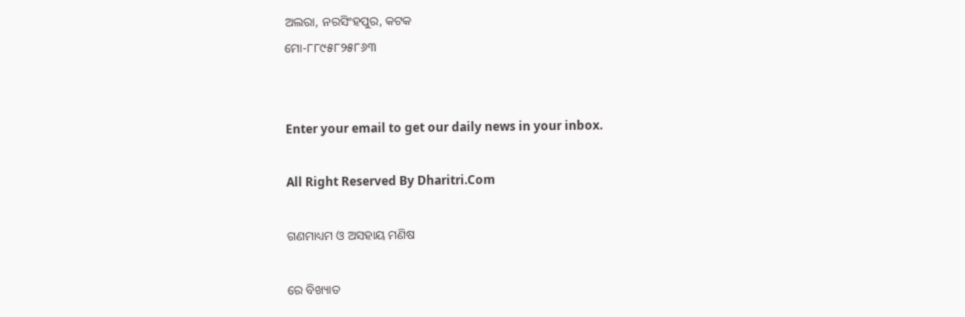ଅଲରା, ନରସିଂହପୁର, କଟକ
ମୋ-୮୮୯୫୮୨୫୮୬୩


Enter your email to get our daily news in your inbox.

All Right Reserved By Dharitri.Com

ଗଣମାଧ୍ୟମ ଓ ଅସହାୟ ମଣିଷ

ରେ ବିଖ୍ୟାତ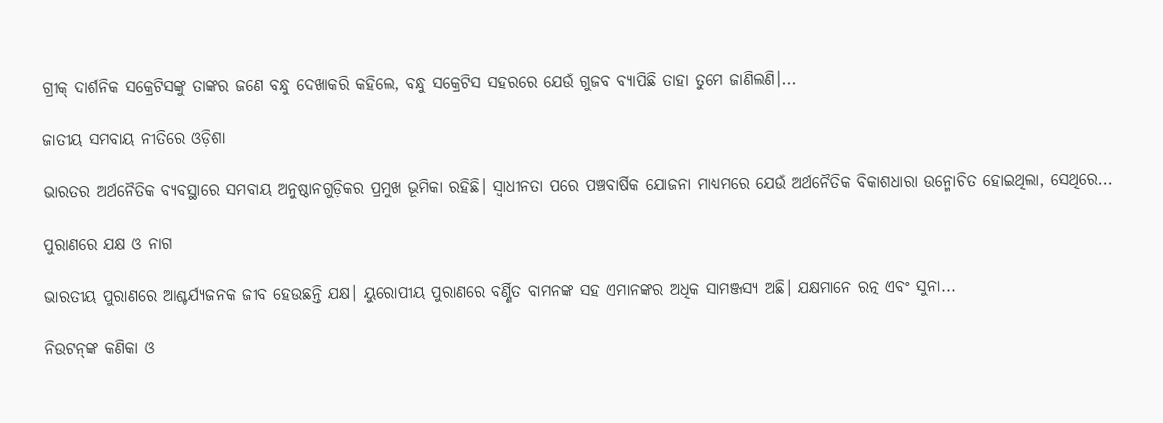ଗ୍ରୀକ୍‌ ଦାର୍ଶନିକ ସକ୍ରେଟିସଙ୍କୁ ତାଙ୍କର ଜଣେ ବନ୍ଧୁ ଦେଖାକରି କହିଲେ, ବନ୍ଧୁ ସକ୍ରେଟିସ ସହରରେ ଯେଉଁ ଗୁଜବ ବ୍ୟାପିଛି ତାହା ତୁମେ ଜାଣିଲଣି।...

ଜାତୀୟ ସମବାୟ ନୀତିରେ ଓଡ଼ିଶା

ଭାରତର ଅର୍ଥନୈତିକ ବ୍ୟବସ୍ଥାରେ ସମବାୟ ଅନୁଷ୍ଠାନଗୁଡ଼ିକର ପ୍ରମୁଖ ଭୂମିକା ରହିଛି। ସ୍ବାଧୀନତା ପରେ ପଞ୍ଚବାର୍ଷିକ ଯୋଜନା ମାଧ୍ୟମରେ ଯେଉଁ ଅର୍ଥନୈତିକ ବିକାଶଧାରା ଉନ୍ମୋଚିତ ହୋଇଥିଲା, ସେଥିରେ...

ପୁରାଣରେ ଯକ୍ଷ ଓ ନାଗ

ଭାରତୀୟ ପୁରାଣରେ ଆଶ୍ଚର୍ଯ୍ୟଜନକ ଜୀବ ହେଉଛନ୍ତି ଯକ୍ଷ। ୟୁରୋପୀୟ ପୁରାଣରେ ବର୍ଣ୍ଣିତ ବାମନଙ୍କ ସହ ଏମାନଙ୍କର ଅଧିକ ସାମଞ୍ଜସ୍ୟ ଅଛି। ଯକ୍ଷମାନେ ରତ୍ନ ଏବଂ ସୁନା...

ନିଉଟନ୍‌ଙ୍କ କଣିକା ଓ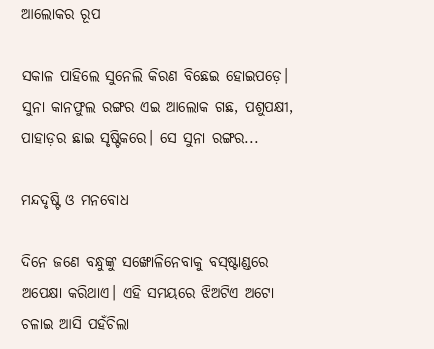ଆଲୋକର ରୂପ

ସକାଳ ପାହିଲେ ସୁନେଲି କିରଣ ବିଛେଇ ହୋଇପଡ଼େ। ସୁନା କାନଫୁଲ ରଙ୍ଗର ଏଇ ଆଲୋକ ଗଛ, ପଶୁପକ୍ଷୀ, ପାହାଡ଼ର ଛାଇ ସୃଷ୍ଟିକରେ। ସେ ସୁନା ରଙ୍ଗର...

ମନ୍ଦଦୃଷ୍ଟି ଓ ମନବୋଧ

ଦିନେ ଜଣେ ବନ୍ଧୁଙ୍କୁ ସଙ୍ଖୋଳିନେବାକୁ ବସ୍‌ଷ୍ଟାଣ୍ଡରେ ଅପେକ୍ଷା କରିଥାଏ। ଏହି ସମୟରେ ଝିଅଟିଏ ଅଟୋ ଚଳାଇ ଆସି ପହଁଚିଲା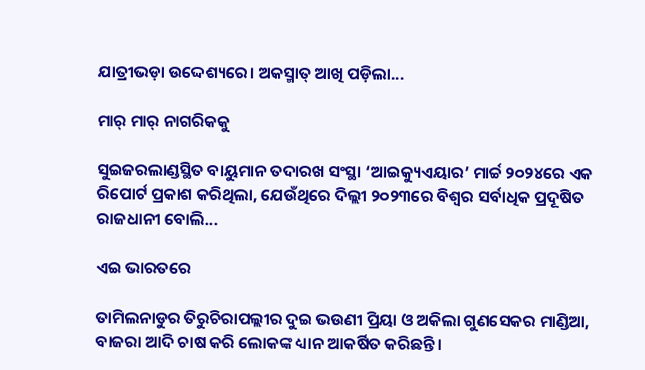ଯାତ୍ରୀଭଡ଼ା ଉଦ୍ଦେଶ୍ୟରେ। ଅକସ୍ମାତ୍‌ ଆଖି ପଡ଼ିଲା...

ମାର୍‌ ମାର୍‌ ନାଗରିକକୁ

ସୁଇଜରଲାଣ୍ଡସ୍ଥିତ ବାୟୁମାନ ତଦାରଖ ସଂସ୍ଥା ‘ଆଇକ୍ୟୁଏୟାର’ ମାର୍ଚ୍ଚ ୨୦୨୪ରେ ଏକ ରିପୋର୍ଟ ପ୍ରକାଶ କରିଥିଲା, ଯେଉଁଥିରେ ଦିଲ୍ଲୀ ୨୦୨୩ରେ ବିଶ୍ୱର ସର୍ବାଧିକ ପ୍ରଦୂଷିତ ରାଜଧାନୀ ବୋଲି...

ଏଇ ଭାରତରେ

ତାମିଲନାଡୁର ତିରୁଚିରାପଲ୍ଲୀର ଦୁଇ ଭଉଣୀ ପ୍ରିୟା ଓ ଅକିଲା ଗୁଣସେକର ମାଣ୍ଡିଆ, ବାଜରା ଆଦି ଚାଷ କରି ଲୋକଙ୍କ ଧ୍ୟାନ ଆକର୍ଷିତ କରିଛନ୍ତି।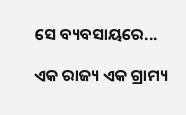ସେ ବ୍ୟବସାୟରେ...

ଏକ ରାଜ୍ୟ ଏକ ଗ୍ରାମ୍ୟ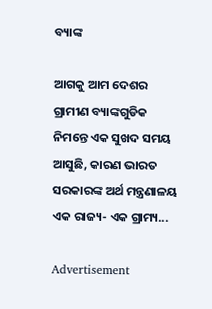ବ୍ୟାଙ୍କ

ଆଗକୁ ଆମ ଦେଶର ଗ୍ରାମୀଣ ବ୍ୟାଙ୍କଗୁଡିକ ନିମନ୍ତେ ଏକ ସୁଖଦ ସମୟ ଆସୁଛି, କାରଣ ଭାରତ ସରକାରଙ୍କ ଅର୍ଥ ମନ୍ତ୍ରଣାଳୟ ଏକ ରାଜ୍ୟ- ଏକ ଗ୍ରାମ୍ୟ...

Advertisement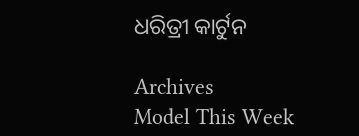ଧରିତ୍ରୀ କାର୍ଟୁନ

Archives
Model This Week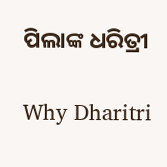ପିଲାଙ୍କ ଧରିତ୍ରୀ

Why Dharitri